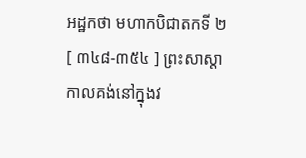អដ្ឋកថា មហាកបិជាតកទី ២
[ ៣៤៨-៣៥៤ ] ព្រះសាស្តា កាលគង់នៅក្នុងវ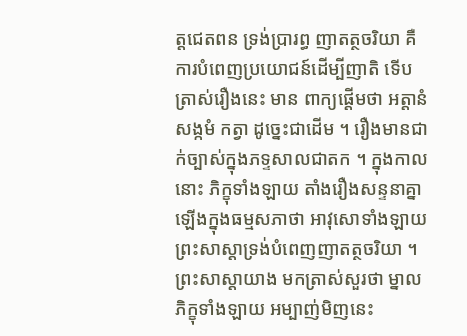ត្តជេតពន ទ្រង់ប្រារព្ធ ញាតត្ថចរិយា គឺការបំពេញប្រយោជន៍ដើម្បីញាតិ ទើបត្រាស់រឿងនេះ មាន ពាក្យផ្តើមថា អត្តានំ សង្កមំ កត្វា ដូច្នេះជាដើម ។ រឿងមានជាក់ច្បាស់ក្នុងភទ្ទសាលជាតក ។ ក្នុងកាលនោះ ភិក្ខុទាំងឡាយ តាំងរឿងសន្ទនាគ្នាឡើងក្នុងធម្មសភាថា អាវុសោទាំងឡាយ ព្រះសាស្តាទ្រង់បំពេញញាតត្ថចរិយា ។ ព្រះសាស្តាយាង មកត្រាស់សួរថា ម្នាលភិក្ខុទាំងឡាយ អម្បាញ់មិញនេះ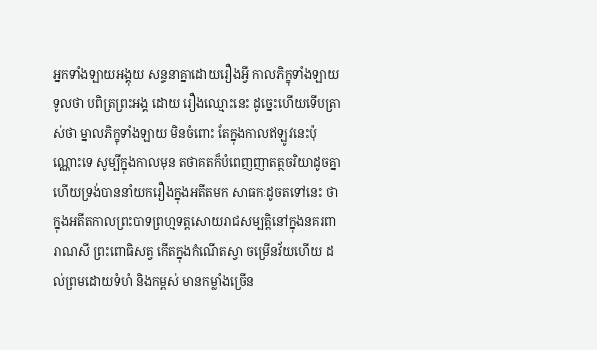អ្នកទាំងឡាយអង្គុយ សន្ទនាគ្នាដោយរឿងអ្វី កាលភិក្ខុទាំងឡាយទូលថា បពិត្រព្រះអង្គ ដោយ រឿងឈ្មោះនេះ ដូច្នេះហើយទើបត្រាស់ថា ម្នាលភិក្ខុទាំងឡាយ មិនចំពោះ តែក្នុងកាលឥឡូវនេះប៉ុណ្ណោះទេ សូម្បីក្នុងកាលមុន តថាគតក៏បំពេញញាតត្ថចរិយាដូចគ្នា ហើយទ្រង់បាននាំយករឿងក្នុងអតីតមក សាធកៈដូចតទៅនេះ ថា ក្នុងអតីតកាលព្រះបាទព្រហ្មទត្តសោយរាជសម្បត្តិនៅក្នុងនគរពារាណសី ព្រះពោធិសត្វ កើតក្នុងកំណើតស្វា ចម្រើនវ័យហើយ ដល់ព្រមដោយទំហំ និងកម្ពស់ មានកម្លាំងច្រើន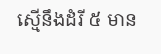ស្មើនឹងដំរី ៥ មាន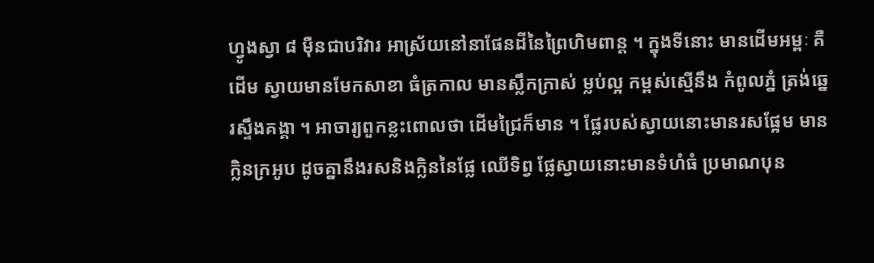ហ្វូងស្វា ៨ ម៉ឺនជាបរិវារ អាស្រ័យនៅនាផែនដីនៃព្រៃហិមពាន្ត ។ ក្នុងទីនោះ មានដើមអម្ពៈ គឺដើម ស្វាយមានមែកសាខា ធំត្រកាល មានស្លឹកក្រាស់ ម្លប់ល្អ កម្ពស់ស្មើនឹង កំពូលភ្នំ ត្រង់ឆ្នេរស្ទឹងគង្គា ។ អាចារ្យពួកខ្លះពោលថា ដើមជ្រៃក៏មាន ។ ផ្លែរបស់ស្វាយនោះមានរសផ្អែម មានក្លិនក្រអូប ដូចគ្នានឹងរសនិងក្លិននៃផ្លែ ឈើទិព្វ ផ្លែស្វាយនោះមានទំហំធំ ប្រមាណបុន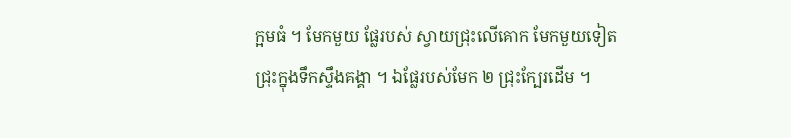ក្អមធំ ។ មែកមួយ ផ្លែរបស់ ស្វាយជ្រុះលើគោក មែកមួយទៀតជ្រុះក្នុងទឹកស្ទឹងគង្គា ។ ឯផ្លែរបស់មែក ២ ជ្រុះក្បែរដើម ។